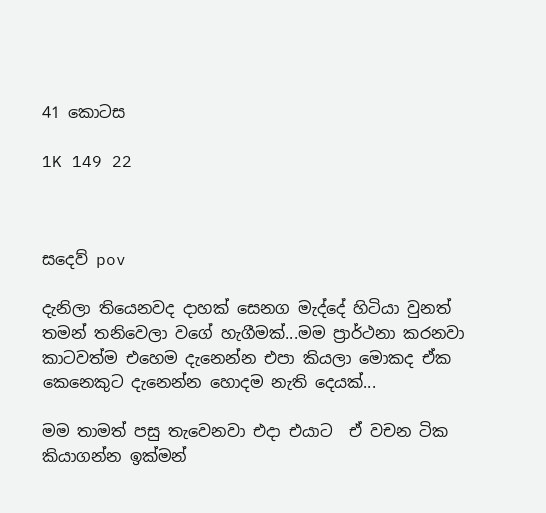41 කොටස

1K 149 22



සදෙව් pov

දැනිලා තියෙනවද දාහක් සෙනග මැද්දේ හිටියා වුනත් තමන් තනිවෙලා වගේ හැගීමක්...මම ප්‍රාර්ථනා කරනවා කාටවත්ම එහෙම දැනෙන්න එපා කියලා මොකද ඒක කෙනෙකුට දැනෙන්න හොදම නැති දෙයක්...

මම තාමත් පසු තැවෙනවා එදා එයාට  ඒ වචන ටික කියාගන්න ඉක්මන්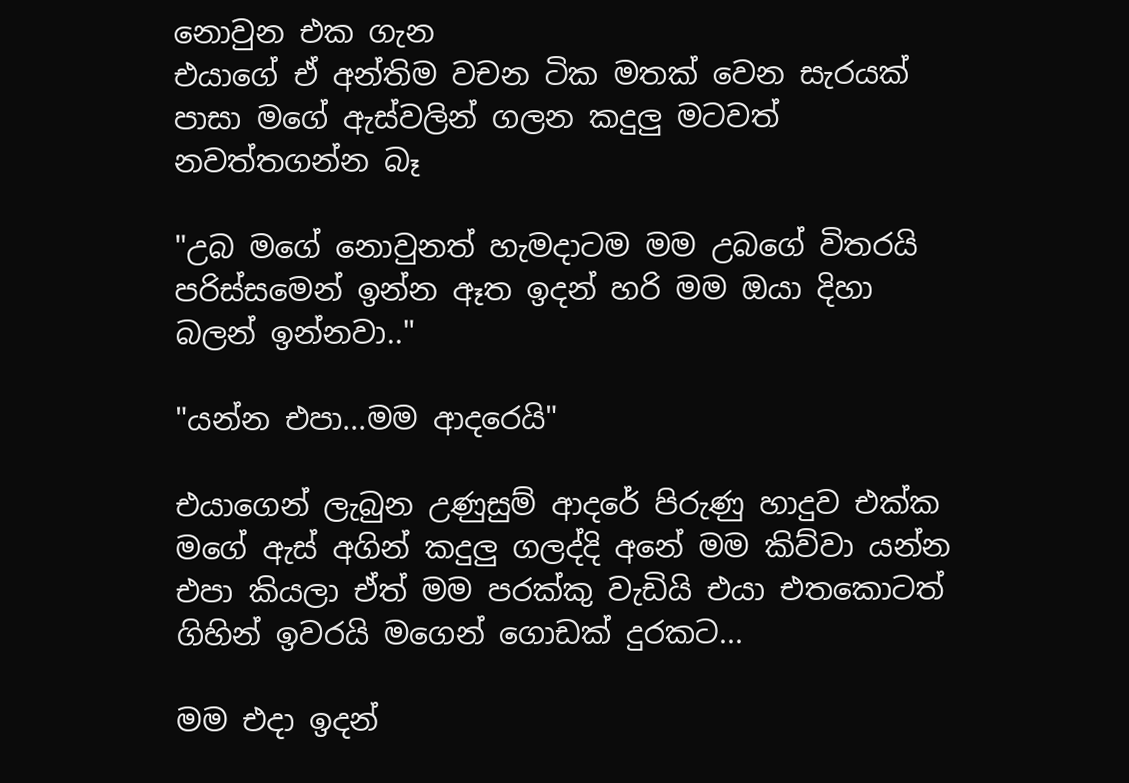නොවුන එක ගැන
එයාගේ ඒ අන්තිම වචන ටික මතක් වෙන සැරයක් පාසා මගේ ඇස්වලින් ගලන කදුලු මටවත් නවත්තගන්න බෑ

"උබ මගේ නොවුනත් හැමදාටම මම උබගේ විතරයි පරිස්සමෙන් ඉන්න ඈත ඉදන් හරි මම ඔයා දිහා බලන් ඉන්නවා.."

"යන්න එපා...මම ආදරෙයි"

එයාගෙන් ලැබුන උණුසුම් ආදරේ පිරුණු හාදුව එක්ක මගේ ඇස් අගින් කදුලු ගලද්දි අනේ මම කිව්වා යන්න එපා කියලා ඒත් මම පරක්කු වැඩියි එයා එතකොටත් ගිහින් ඉවරයි මගෙන් ගොඩක් දුරකට...

මම එදා ඉදන්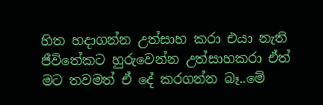හිත හදාගන්න උත්සාහ කරා එයා නැති ජීවිතේකට හුරුවෙන්න උත්සාහකරා ඒත් මට තවමත් ඒ දේ කරගන්න බෑ..මේ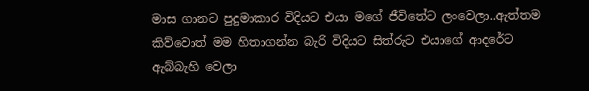මාස ගානට පුදුමාකාර විදියට එයා මගේ ජීවිතේට ලංවෙලා..ඇත්තම කිව්වොත් මම හිතාගන්න බැරි විදියට සිත්රුට එයාගේ ආදරේට ඇබ්බැහි වෙලා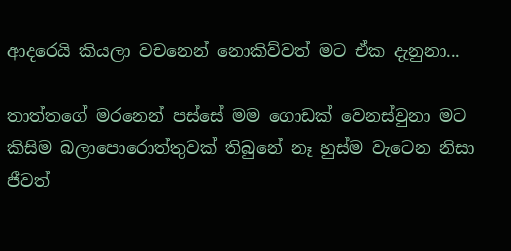ආදරෙයි කියලා වචනෙන් නොකිව්වත් මට ඒක දැනුනා...

තාත්තගේ මරනෙන් පස්සේ මම ගොඩක් වෙනස්වුනා මට කිසිම බලාපොරොත්තුවක් තිබුනේ නෑ හුස්ම වැටෙන නිසා ජීවත්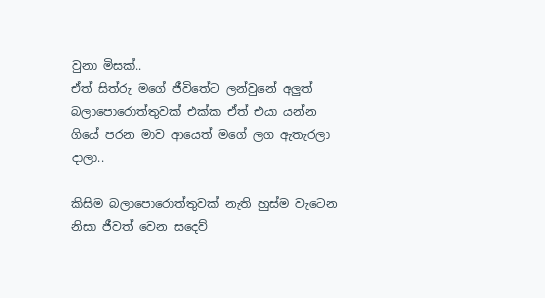වුනා මිසක්..
ඒත් සිත්රු මගේ ජීවිතේට ලන්වුනේ අලුත් බලාපොරොත්තුවක් එක්ක ඒත් එයා යන්න ගියේ පරන මාව ආයෙත් මගේ ලග ඇතැරලා දාලා..

කිසිම බලාපොරොත්තුවක් නැති හුස්ම වැටෙන නිසා ජීවත් වෙන සදෙව්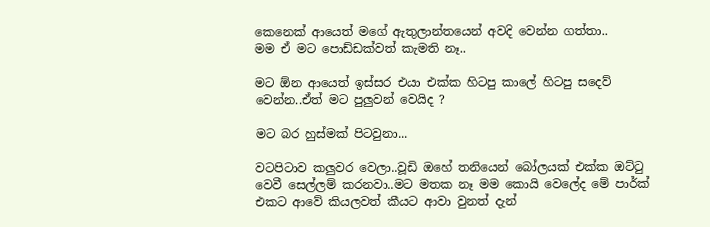කෙනෙක් ආයෙත් මගේ ඇතුලාන්තයෙන් අවදි වෙන්න ගත්තා..
මම ඒ මට පොඩ්ඩක්වත් කැමති නෑ..

මට ඕන ආයෙත් ඉස්සර එයා එක්ක හිටපු කාලේ හිටපු සදෙව් වෙන්න..ඒත් මට පුලුවන් වෙයිද ?

මට බර හුස්මක් පිටවුනා...

වටපිටාව කලුවර වෙලා..වූඩි ඔහේ තනියෙන් බෝලයක් එක්ක ඔට්ටු වෙවී සෙල්ලම් කරනවා..මට මතක නෑ මම කොයි වෙලේද මේ පාර්ක් එකට ආවේ කියලවත් කීයට ආවා වුනත් දැන්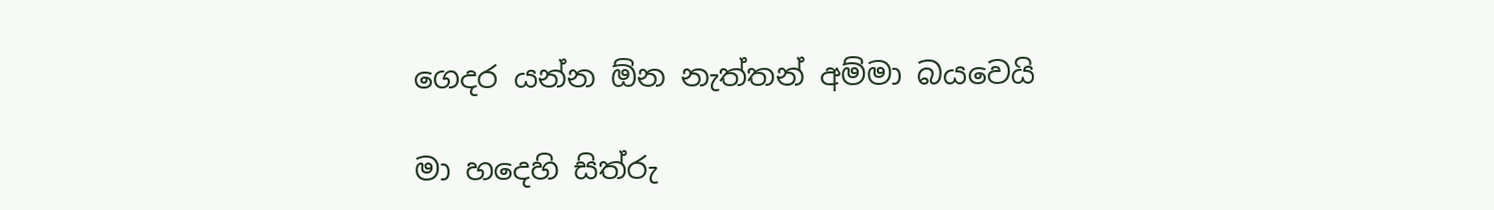ගෙදර යන්න ඕන නැත්තන් අම්මා බයවෙයි

මා හදෙහි සිත්රු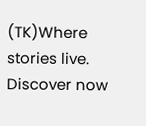(TK)Where stories live. Discover now